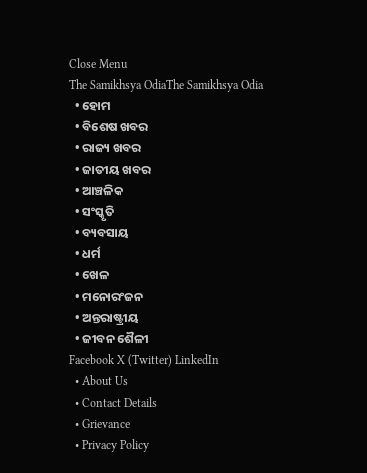Close Menu
The Samikhsya OdiaThe Samikhsya Odia
  • ହୋମ
  • ବିଶେଷ ଖବର
  • ରାଜ୍ୟ ଖବର
  • ଜାତୀୟ ଖବର
  • ଆଞ୍ଚଳିକ
  • ସଂସ୍କୃତି
  • ବ୍ୟବସାୟ
  • ଧର୍ମ
  • ଖେଳ
  • ମନୋରଂଜନ
  • ଅନ୍ତରାଷ୍ଟ୍ରୀୟ
  • ଜୀବନ ଶୈଳୀ
Facebook X (Twitter) LinkedIn
  • About Us
  • Contact Details
  • Grievance
  • Privacy Policy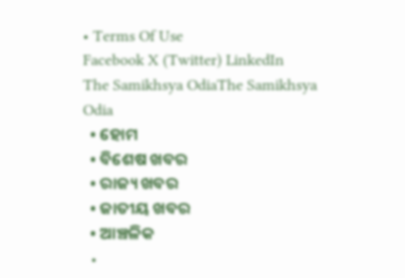• Terms Of Use
Facebook X (Twitter) LinkedIn
The Samikhsya OdiaThe Samikhsya Odia
  • ହୋମ
  • ବିଶେଷ ଖବର
  • ରାଜ୍ୟ ଖବର
  • ଜାତୀୟ ଖବର
  • ଆଞ୍ଚଳିକ
  •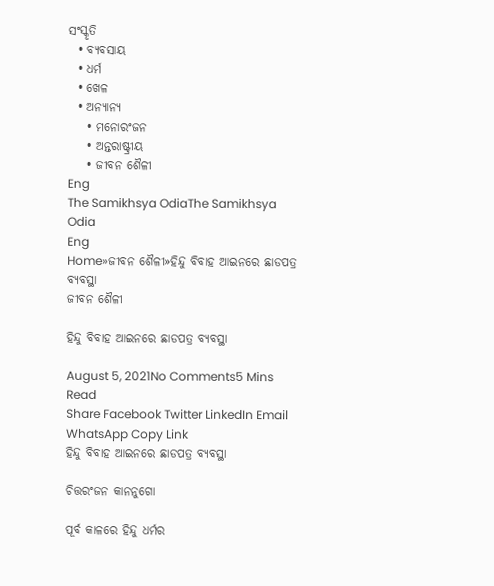ସଂସ୍କୃତି
  • ବ୍ୟବସାୟ
  • ଧର୍ମ
  • ଖେଳ
  • ଅନ୍ୟାନ୍ୟ
    • ମନୋରଂଜନ
    • ଅନ୍ତରାଷ୍ଟ୍ରୀୟ
    • ଜୀବନ ଶୈଳୀ
Eng
The Samikhsya OdiaThe Samikhsya Odia
Eng
Home»ଜୀବନ ଶୈଳୀ»ହିନ୍ଦୁ ବିବାହ ଆଇନରେ ଛାଡପତ୍ର ବ୍ୟବସ୍ଥା
ଜୀବନ ଶୈଳୀ

ହିନ୍ଦୁ ବିବାହ ଆଇନରେ ଛାଡପତ୍ର ବ୍ୟବସ୍ଥା

August 5, 2021No Comments5 Mins Read
Share Facebook Twitter LinkedIn Email WhatsApp Copy Link
ହିନ୍ଦୁ ବିବାହ ଆଇନରେ ଛାଡପତ୍ର ବ୍ୟବସ୍ଥା

ଚିତ୍ତରଂଜନ କାନନୁଗୋ

ପୂର୍ବ କାଳରେ ହିନ୍ଦୁ ଧର୍ମର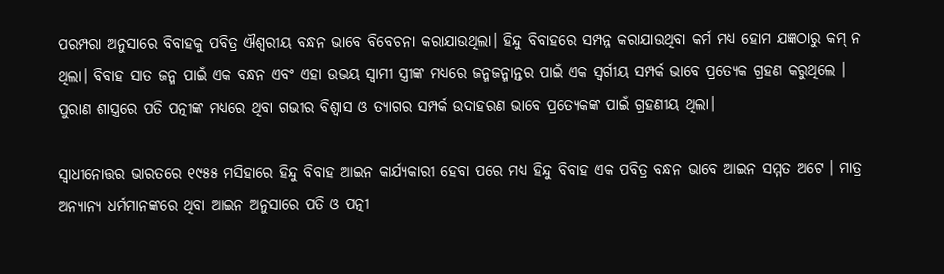ପରମ୍ପରା ଅନୁସାରେ ବିବାହକୁ ପବିତ୍ର ଐଶ୍ୱରୀୟ ବନ୍ଧନ ଭାବେ ବିବେଚନା କରାଯାଉଥିଲା। ହିନ୍ଦୁ ବିବାହରେ ସମ୍ପନ୍ନ କରାଯାଉଥିବା କର୍ମ ମଧ୍ୟ ହୋମ ଯଜ୍ଞଠାରୁ କମ୍ ନ ଥିଲା। ବିବାହ ସାତ ଜନ୍ମ ପାଇଁ ଏକ ବନ୍ଧନ ଏବଂ ଏହା ଉଭୟ ସ୍ୱାମୀ ସ୍ତ୍ରୀଙ୍କ ମଧ୍ୟରେ ଜନ୍ମଜନ୍ମାନ୍ତର ପାଇଁ ଏକ ସ୍ୱର୍ଗୀୟ ସମ୍ପର୍କ ଭାବେ ପ୍ରତ୍ୟେକ ଗ୍ରହଣ କରୁଥିଲେ । ପୁରାଣ ଶାସ୍ତ୍ରରେ ପତି ପତ୍ନୀଙ୍କ ମଧ୍ୟରେ ଥିବା ଗଭୀର ବିଶ୍ୱାସ ଓ ତ୍ୟାଗର ସମ୍ପର୍କ ଉଦାହରଣ ଭାବେ ପ୍ରତ୍ୟେକଙ୍କ ପାଇଁ ଗ୍ରହଣୀୟ ଥିଲା।

ସ୍ୱାଧୀନୋତ୍ତର ଭାରତରେ ୧୯୫୫ ମସିହାରେ ହିନ୍ଦୁ ବିବାହ ଆଇନ କାର୍ଯ୍ୟକାରୀ ହେବା ପରେ ମଧ୍ୟ ହିନ୍ଦୁ ବିବାହ ଏକ ପବିତ୍ର ବନ୍ଧନ ଭାବେ ଆଇନ ସମ୍ମତ ଅଟେ । ମାତ୍ର ଅନ୍ୟାନ୍ୟ ଧର୍ମମାନଙ୍କରେ ଥିବା ଆଇନ ଅନୁସାରେ ପତି ଓ ପତ୍ନୀ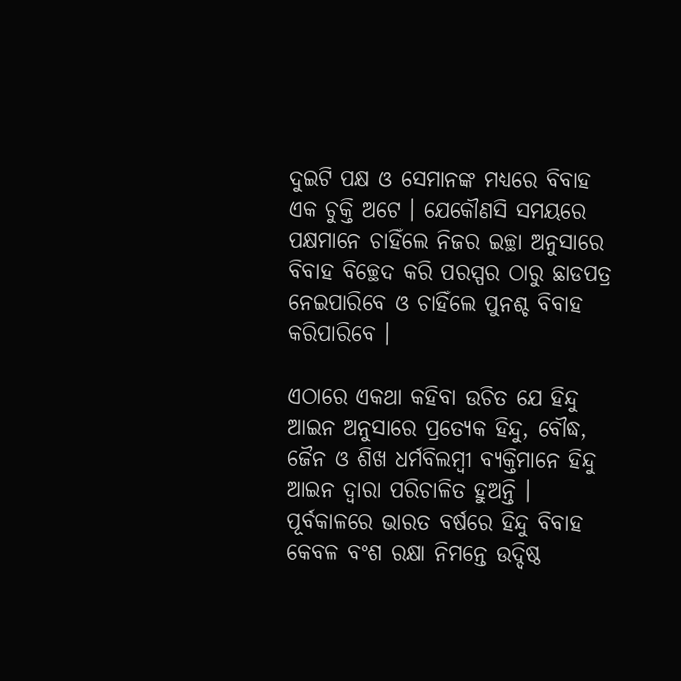ଦୁଇଟି ପକ୍ଷ ଓ ସେମାନଙ୍କ ମଧ୍ୟରେ ବିବାହ ଏକ ଚୁକ୍ତି ଅଟେ । ଯେକୌଣସି ସମୟରେ ପକ୍ଷମାନେ ଚାହିଁଲେ ନିଜର ଇଚ୍ଛା ଅନୁସାରେ ବିବାହ ବିଚ୍ଛେଦ କରି ପରସ୍ପର ଠାରୁ ଛାଡପତ୍ର ନେଇପାରିବେ ଓ ଚାହିଁଲେ ପୁନଶ୍ଚ ବିବାହ କରିପାରିବେ ।

ଏଠାରେ ଏକଥା କହିବା ଉଚିତ ଯେ ହିନ୍ଦୁ ଆଇନ ଅନୁସାରେ ପ୍ରତ୍ୟେକ ହିନ୍ଦୁ, ବୌଦ୍ଧ, ଜୈନ ଓ ଶିଖ ଧର୍ମବିଲମ୍ବୀ ବ୍ୟକ୍ତିମାନେ ହିନ୍ଦୁ ଆଇନ ଦ୍ୱାରା ପରିଚାଳିତ ହୁଅନ୍ତି । ପୂର୍ବକାଳରେ ଭାରତ ବର୍ଷରେ ହିନ୍ଦୁ ବିବାହ କେବଳ ବଂଶ ରକ୍ଷା ନିମନ୍ତେ ଉଦ୍ଦିଷ୍ଠ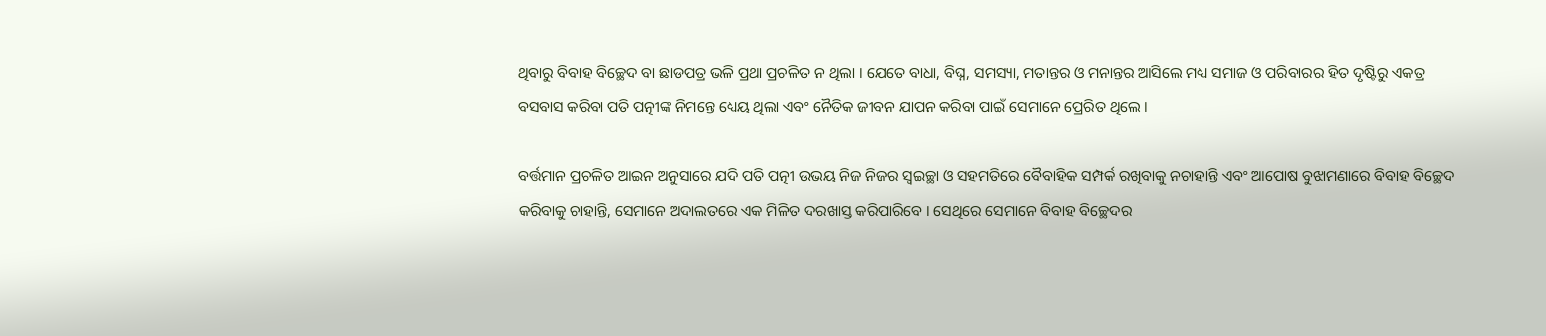ଥିବାରୁ ବିବାହ ବିଚ୍ଛେଦ ବା ଛାଡପତ୍ର ଭଳି ପ୍ରଥା ପ୍ରଚଳିତ ନ ଥିଲା । ଯେତେ ବାଧା, ବିଘ୍ନ, ସମସ୍ୟା, ମତାନ୍ତର ଓ ମନାନ୍ତର ଆସିଲେ ମଧ୍ୟ ସମାଜ ଓ ପରିବାରର ହିତ ଦୃଷ୍ଟିରୁ ଏକତ୍ର ବସବାସ କରିବା ପତି ପତ୍ନୀଙ୍କ ନିମନ୍ତେ ଧ୍ୟେୟ ଥିଲା ଏବଂ ନୈତିକ ଜୀବନ ଯାପନ କରିବା ପାଇଁ ସେମାନେ ପ୍ରେରିତ ଥିଲେ ।

ବର୍ତ୍ତମାନ ପ୍ରଚଳିତ ଆଇନ ଅନୁସାରେ ଯଦି ପତି ପତ୍ନୀ ଉଭୟ ନିଜ ନିଜର ସ୍ୱଇଚ୍ଛା ଓ ସହମତିରେ ବୈବାହିକ ସମ୍ପର୍କ ରଖିବାକୁ ନଚାହାନ୍ତି ଏବଂ ଆପୋଷ ବୁଝାମଣାରେ ବିବାହ ବିଚ୍ଛେଦ କରିବାକୁ ଚାହାନ୍ତି, ସେମାନେ ଅଦାଲତରେ ଏକ ମିଳିତ ଦରଖାସ୍ତ କରିପାରିବେ । ସେଥିରେ ସେମାନେ ବିବାହ ବିଚ୍ଛେଦର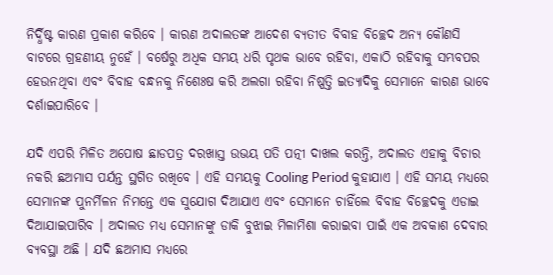ନିର୍ଦ୍ଧିଷ୍ଟ କାରଣ ପ୍ରକାଶ କରିବେ । କାରଣ ଅଦାଲତଙ୍କ ଆଦେଶ ବ୍ୟତୀତ ବିବାହ ବିଚ୍ଛେଦ ଅନ୍ୟ କୌଣସି ବାଟରେ ଗ୍ରହଣୀୟ ନୁହେଁ । ବର୍ଷେରୁ ଅଧିକ ସମୟ ଧରି ପୃଥକ ଭାବେ ରହିବା, ଏକାଠି ରହିବାକୁ ସମ୍ଭବପର ହେଉନଥିବା ଏବଂ ବିବାହ ବନ୍ଧନକୁ ନିଶେଃଷ କରି ଅଲଗା ରହିବା ନିଷ୍ପତ୍ତି ଇତ୍ୟାଦିକୁ ସେମାନେ କାରଣ ଭାବେ ଦର୍ଶାଇପାରିବେ ।

ଯଦି ଏପରି ମିଳିତ ଅପୋଷ ଛାଡପତ୍ର ଦରଖାସ୍ତ ଉଭୟ ପତି ପତ୍ନୀ ଦାଖଲ କରନ୍ତି, ଅଦାଲତ ଏହାକୁ ବିଚାର ନକରି ଛଅମାସ ପର୍ଯନ୍ତ ସ୍ଥଗିତ ରଖିବେ । ଏହି ସମୟକୁ Cooling Period କୁହାଯାଏ । ଏହି ସମୟ ମଧ୍ୟରେ ସେମାନଙ୍କ ପୁନର୍ମିଳନ ନିମନ୍ତେ ଏକ ସୁଯୋଗ ଦିଆଯାଏ ଏବଂ ସେମାନେ ଚାହିଁଲେ ବିବାହ ବିଚ୍ଛେଦକୁ ଏଡାଇ ଦିଆଯାଇପାରିବ । ଅଦାଲତ ମଧ୍ୟ ସେମାନଙ୍କୁ ଡାକି ବୁଝାଇ ମିଳାମିଶା କରାଇବା ପାଇଁ ଏକ ଅବକାଶ ଦେବାର ବ୍ୟବସ୍ଥା ଅଛି । ଯଦି ଛଅମାସ ମଧ୍ୟରେ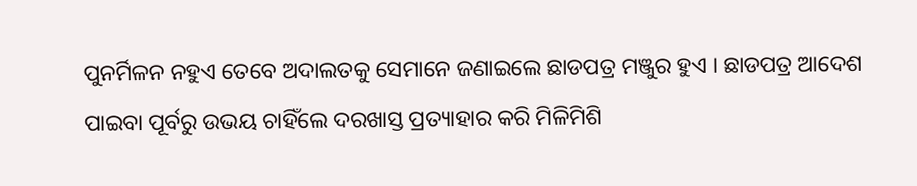ପୁନର୍ମିଳନ ନହୁଏ ତେବେ ଅଦାଲତକୁ ସେମାନେ ଜଣାଇଲେ ଛାଡପତ୍ର ମଞ୍ଜୁର ହୁଏ । ଛାଡପତ୍ର ଆଦେଶ ପାଇବା ପୂର୍ବରୁ ଉଭୟ ଚାହିଁଲେ ଦରଖାସ୍ତ ପ୍ରତ୍ୟାହାର କରି ମିଳିମିଶି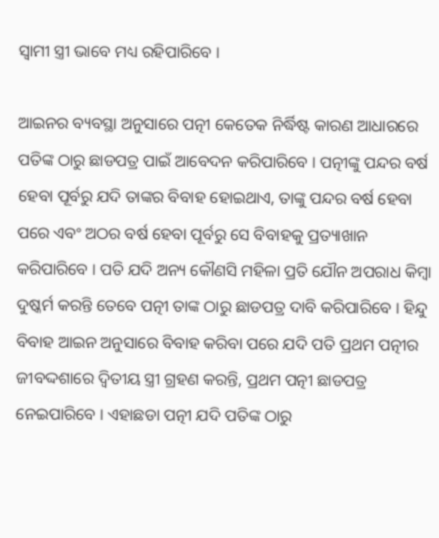ସ୍ୱାମୀ ସ୍ତ୍ରୀ ଭାବେ ମଧ୍ୟ ରହିପାରିବେ ।

ଆଇନର ବ୍ୟବସ୍ଥା ଅନୁସାରେ ପତ୍ନୀ କେତେକ ନିର୍ଦ୍ଧିଷ୍ଟ କାରଣ ଆଧାରରେ ପତିଙ୍କ ଠାରୁ ଛାଡପତ୍ର ପାଇଁ ଆବେଦନ କରିପାରିବେ । ପତ୍ନୀଙ୍କୁ ପନ୍ଦର ବର୍ଷ ହେବା ପୂର୍ବରୁ ଯଦି ତାଙ୍କର ବିବାହ ହୋଇଥାଏ, ତାଙ୍କୁ ପନ୍ଦର ବର୍ଷ ହେବା ପରେ ଏବଂ ଅଠର ବର୍ଷ ହେବା ପୂର୍ବରୁ ସେ ବିବାହକୁ ପ୍ରତ୍ୟାଖାନ କରିପାରିବେ । ପତି ଯଦି ଅନ୍ୟ କୌଣସି ମହିଳା ପ୍ରତି ଯୌନ ଅପରାଧ କିମ୍ବା ଦୁଷ୍କର୍ମ କରନ୍ତି ତେବେ ପତ୍ନୀ ତାଙ୍କ ଠାରୁ ଛାଡପତ୍ର ଦାବି କରିପାରିବେ । ହିନ୍ଦୁ ବିବାହ ଆଇନ ଅନୁସାରେ ବିବାହ କରିବା ପରେ ଯଦି ପତି ପ୍ରଥମ ପତ୍ନୀର ଜୀବଦ୍ଦଶାରେ ଦ୍ୱିତୀୟ ସ୍ତ୍ରୀ ଗ୍ରହଣ କରନ୍ତି, ପ୍ରଥମ ପତ୍ନୀ ଛାଡପତ୍ର ନେଇପାରିବେ । ଏହାଛଡା ପତ୍ନୀ ଯଦି ପତିଙ୍କ ଠାରୁ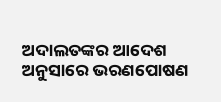ଅଦାଲତଙ୍କର ଆଦେଶ ଅନୁସାରେ ଭରଣପୋଷଣ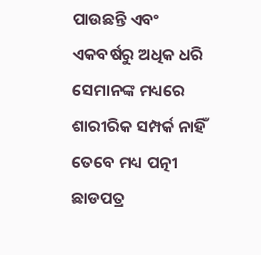ପାଉଛନ୍ତି ଏବଂ ଏକବର୍ଷରୁ ଅଧିକ ଧରି ସେମାନଙ୍କ ମଧ୍ୟରେ ଶାରୀରିକ ସମ୍ପର୍କ ନାହିଁ ତେବେ ମଧ୍ୟ ପତ୍ନୀ ଛାଡପତ୍ର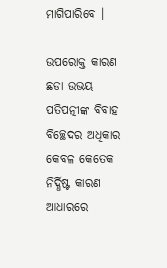ମାଗିପାରିବେ ।

ଉପରୋକ୍ତ କାରଣ ଛଡା ଉଭୟ ପତିପତ୍ନୀଙ୍କ ବିବାହ ବିଚ୍ଛେଦର ଅଧିକାର କେବଳ କେତେକ ନିର୍ଦ୍ଧିଷ୍ଟ କାରଣ ଆଧାରରେ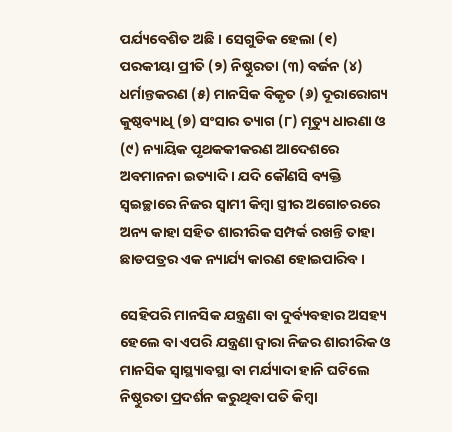ପର୍ଯ୍ୟବେଶିତ ଅଛି । ସେଗୁଡିକ ହେଲା (୧) ପରକୀୟା ପ୍ରୀତି (୨) ନିଷ୍ଠୁରତା (୩) ବର୍ଜନ (୪) ଧର୍ମାନ୍ତକରଣ (୫) ମାନସିକ ବିକୃତ (୬) ଦୂରାରୋଗ୍ୟ କୁଷ୍ଠବ୍ୟାଧି (୭) ସଂସାର ତ୍ୟାଗ (୮) ମୃତ୍ୟୁ ଧାରଣା ଓ (୯) ନ୍ୟାୟିକ ପୃଥକକୀକରଣ ଆଦେଶରେ ଅବମାନନା ଇତ୍ୟାଦି । ଯଦି କୌଣସି ବ୍ୟକ୍ତି ସ୍ୱଇଚ୍ଛାରେ ନିଜର ସ୍ୱାମୀ କିମ୍ବା ସ୍ତ୍ରୀର ଅଗୋଚରରେ ଅନ୍ୟ କାହା ସହିତ ଶାରୀରିକ ସମ୍ପର୍କ ରଖନ୍ତି ତାହା ଛାଡପତ୍ରର ଏକ ନ୍ୟାର୍ଯ୍ୟ କାରଣ ହୋଇପାରିବ ।

ସେହିପରି ମାନସିକ ଯନ୍ତ୍ରଣା ବା ଦୁର୍ବ୍ୟବହାର ଅସହ୍ୟ ହେଲେ ବା ଏପରି ଯନ୍ତ୍ରଣା ଦ୍ୱାରା ନିଜର ଶାରୀରିକ ଓ ମାନସିକ ସ୍ୱାସ୍ଥ୍ୟାବସ୍ଥା ବା ମର୍ଯ୍ୟାଦା ହାନି ଘଟିଲେ ନିଷ୍ଠୁରତା ପ୍ରଦର୍ଶନ କରୁଥିବା ପତି କିମ୍ବା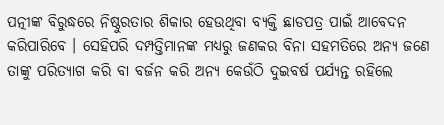ପତ୍ନୀଙ୍କ ବିରୁଦ୍ଧରେ ନିଷ୍ଠୁରତାର ଶିକାର ହେଉଥିବା ବ୍ୟକ୍ତି ଛାଡପତ୍ର ପାଇଁ ଆବେଦନ କରିପାରିବେ । ସେହିପରି ଦମ୍ପତ୍ତିମାନଙ୍କ ମଧ୍ୟରୁ ଜଣକର ବିନା ସହମତିରେ ଅନ୍ୟ ଜଣେ ତାଙ୍କୁ ପରିତ୍ୟାଗ କରି ବା ବର୍ଜନ କରି ଅନ୍ୟ କେଉଁଠି ଦୁଇବର୍ଷ ପର୍ଯ୍ୟନ୍ତ ରହିଲେ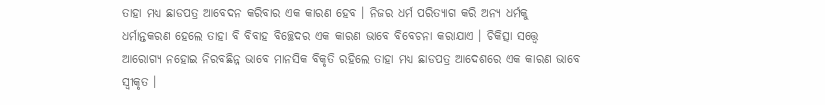ତାହା ମଧ୍ୟ ଛାଡପତ୍ର ଆବେଦନ କରିବାର ଏକ କାରଣ ହେବ । ନିଜର ଧର୍ମ ପରିତ୍ୟାଗ କରି ଅନ୍ୟ ଧର୍ମକୁ ଧର୍ମାନ୍ତକରଣ ହେଲେ ତାହା ବି ବିବାହ ବିଚ୍ଛେଦର ଏକ କାରଣ ଭାବେ ବିବେଚନା କରାଯାଏ । ଚିକିତ୍ସା ସତ୍ତ୍ୱେ ଆରୋଗ୍ୟ ନହୋଇ ନିରବଛିନ୍ନ ଭାବେ ମାନସିକ ବିକୃତି ରହିଲେ ତାହା ମଧ୍ୟ ଛାଡପତ୍ର ଆଦେଶରେ ଏକ କାରଣ ଭାବେ ସ୍ୱୀକୃତ ।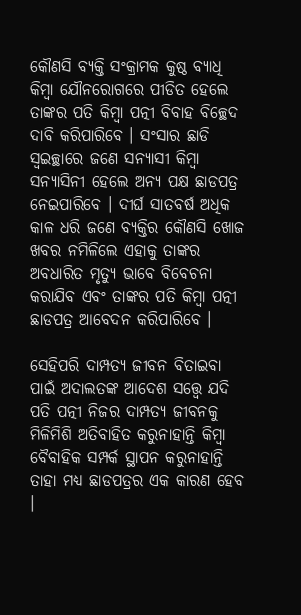କୌଣସି ବ୍ୟକ୍ତି ସଂକ୍ରାମକ କୁଷ୍ଠ ବ୍ୟାଧି କିମ୍ବା ଯୌନରୋଗରେ ପୀଡିତ ହେଲେ ତାଙ୍କର ପତି କିମ୍ବା ପତ୍ନୀ ବିବାହ ବିଚ୍ଛେଦ ଦାବି କରିପାରିବେ । ସଂସାର ଛାଡି ସ୍ୱଇଚ୍ଛାରେ ଜଣେ ସନ୍ୟାସୀ କିମ୍ବା ସନ୍ୟାସିନୀ ହେଲେ ଅନ୍ୟ ପକ୍ଷ ଛାଡପତ୍ର ନେଇପାରିବେ । ଦୀର୍ଘ ସାତବର୍ଷ ଅଧିକ କାଳ ଧରି ଜଣେ ବ୍ୟକ୍ତିର କୌଣସି ଖୋଜ ଖବର ନମିଳିଲେ ଏହାକୁ ତାଙ୍କର ଅବଧାରିତ ମୃତ୍ୟୁ ଭାବେ ବିବେଚନା କରାଯିବ ଏବଂ ତାଙ୍କର ପତି କିମ୍ବା ପତ୍ନୀ ଛାଡପତ୍ର ଆବେଦନ କରିପାରିବେ ।

ସେହିପରି ଦାମ୍ପତ୍ୟ ଜୀବନ ବିତାଇବା ପାଇଁ ଅଦାଲତଙ୍କ ଆଦେଶ ସତ୍ତ୍ୱେ ଯଦି ପତି ପତ୍ନୀ ନିଜର ଦାମ୍ପତ୍ୟ ଜୀବନକୁ ମିଳିମିଶି ଅତିବାହିତ କରୁନାହାନ୍ତି କିମ୍ବା ବୈବାହିକ ସମ୍ପର୍କ ସ୍ଥାପନ କରୁନାହାନ୍ତି ତାହା ମଧ୍ୟ ଛାଡପତ୍ରର ଏକ କାରଣ ହେବ ।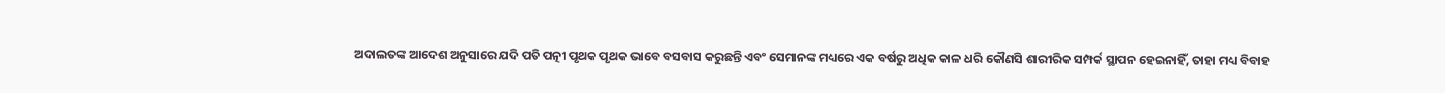ଅଦାଲତଙ୍କ ଆଦେଶ ଅନୁସାରେ ଯଦି ପତି ପତ୍ନୀ ପୃଥକ ପୃଥକ ଭାବେ ବସବାସ କରୁଛନ୍ତି ଏବଂ ସେମାନଙ୍କ ମଧ୍ୟରେ ଏକ ବର୍ଷରୁ ଅଧିକ କାଳ ଧରି କୌଣସି ଶାରୀରିକ ସମ୍ପର୍କ ସ୍ଥାପନ ହେଇନାହିଁ, ତାହା ମଧ୍ୟ ବିବାହ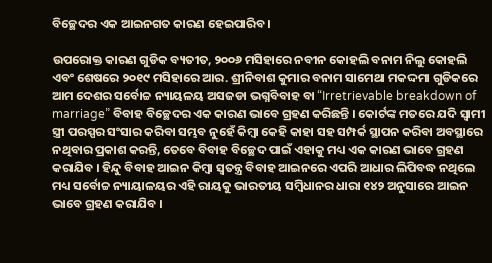ବିଚ୍ଛେଦର ଏକ ଆଇନଗତ କାରଣ ହେଇପାରିବ ।

ଉପରୋକ୍ତ କାରଣ ଗୁଡିକ ବ୍ୟତୀତ, ୨୦୦୬ ମସିହାରେ ନବୀନ କୋହଲି ବନାମ ନିଲୁ କୋହଲି ଏବଂ ଶେଷରେ ୨୦୧୯ ମସିହାରେ ଆର. ଶ୍ରୀନିବାଶ କୁମାର ବନାମ ସାମେଥା ମକଦ୍ଦମା ଗୁଡିକରେ ଆମ ଦେଶର ସର୍ବୋଚ୍ଚ ନ୍ୟାୟଳୟ ଅସଜଡା ଭଗ୍ନବିବାହ ବା “Irretrievable breakdown of marriage” ବିବାହ ବିଚ୍ଛେଦର ଏକ କାରଣ ଭାବେ ଗ୍ରହଣ କରିଛନ୍ତି । କୋର୍ଟଙ୍କ ମତରେ ଯଦି ସ୍ୱାମୀ ସ୍ତ୍ରୀ ପରସ୍ପର ସଂସାର କରିବା ସମ୍ଭବ ନୁହେଁ କିମ୍ବା କେହି କାହା ସହ ସମ୍ପର୍କ ସ୍ଥାପନ କରିବା ଅବସ୍ଥାରେ ନଥିବାର ପ୍ରକାଶ କରନ୍ତି, ତେବେ ବିବାହ ବିଚ୍ଛେଦ ପାଇଁ ଏହାକୁ ମଧ୍ୟ ଏକ କାରଣ ଭାବେ ଗ୍ରହଣ କରାଯିବ । ହିନ୍ଦୁ ବିବାହ ଆଇନ କିମ୍ବା ସ୍ୱତନ୍ତ୍ର ବିବାହ ଆଇନରେ ଏପରି ଆଧାର ଲିପିବଦ୍ଧ ନଥିଲେ ମଧ୍ୟ ସର୍ବୋଚ୍ଚ ନ୍ୟାୟାଳୟର ଏହି ରାୟକୁ ଭାରତୀୟ ସମ୍ବିଧାନର ଧାରା ୧୪୨ ଅନୁସାରେ ଆଇନ ଭାବେ ଗ୍ରହଣ କରାଯିବ ।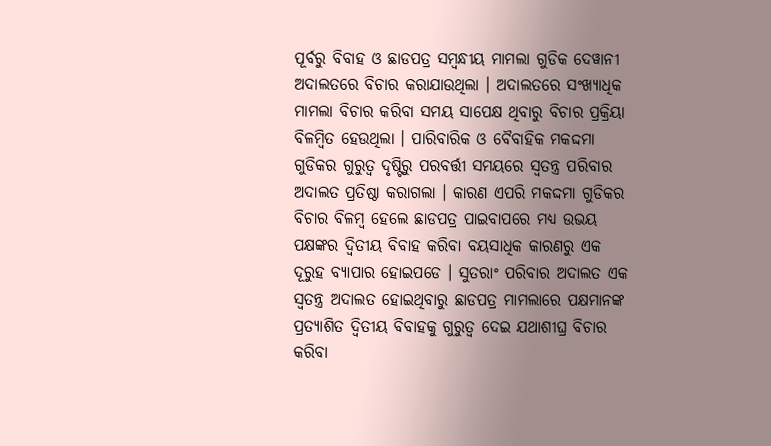ପୂର୍ବରୁ ବିବାହ ଓ ଛାଡପତ୍ର ସମ୍ବନ୍ଧୀୟ ମାମଲା ଗୁଡିକ ଦେୱାନୀ ଅଦାଲତରେ ବିଚାର କରାଯାଉଥିଲା । ଅଦାଲତରେ ସଂଖ୍ୟାଧିକ ମାମଲା ବିଚାର କରିବା ସମୟ ସାପେକ୍ଷ ଥିବାରୁ ବିଚାର ପ୍ରକ୍ରିୟା ବିଳମ୍ବିତ ହେଉଥିଲା । ପାରିବାରିକ ଓ ବୈବାହିକ ମକଦ୍ଦମା ଗୁଡିକର ଗୁରୁତ୍ୱ ଦୃଷ୍ଟିରୁ ପରବର୍ତ୍ତୀ ସମୟରେ ସ୍ୱତନ୍ତ୍ର ପରିବାର ଅଦାଲତ ପ୍ରତିଷ୍ଠା କରାଗଲା । କାରଣ ଏପରି ମକଦ୍ଦମା ଗୁଡିକର ବିଚାର ବିଳମ୍ବ ହେଲେ ଛାଡପତ୍ର ପାଇବାପରେ ମଧ୍ୟ ଉଭୟ ପକ୍ଷଙ୍କର ଦ୍ୱିତୀୟ ବିବାହ କରିବା ବୟସାଧିକ କାରଣରୁ ଏକ ଦୂରୁହ ବ୍ୟାପାର ହୋଇପଡେ । ସୁତରାଂ ପରିବାର ଅଦାଲତ ଏକ ସ୍ୱତନ୍ତ୍ର ଅଦାଲତ ହୋଇଥିବାରୁ ଛାଡପତ୍ର ମାମଲାରେ ପକ୍ଷମାନଙ୍କ ପ୍ରତ୍ୟାଶିତ ଦ୍ୱିତୀୟ ବିବାହକୁ ଗୁରୁତ୍ୱ ଦେଇ ଯଥାଶୀଘ୍ର ବିଚାର କରିବା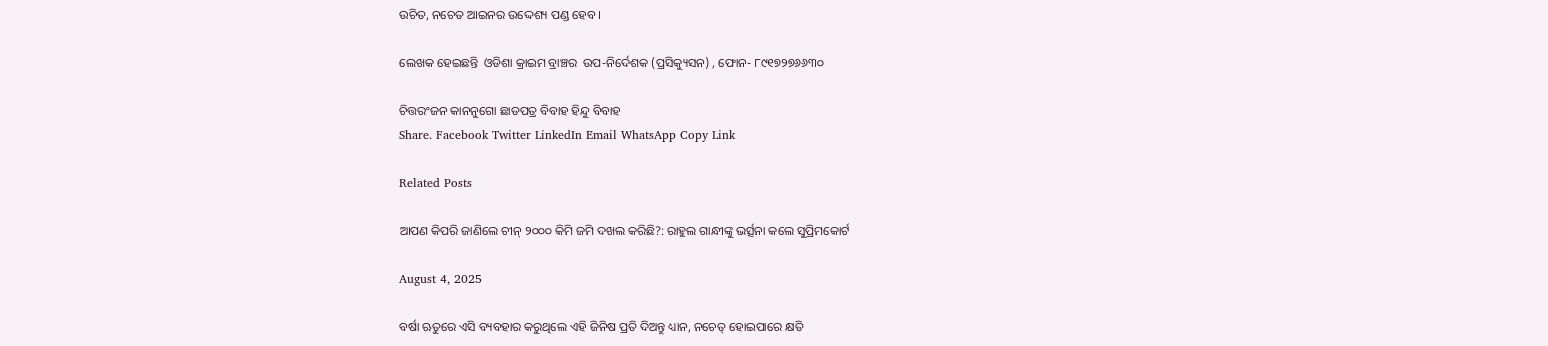ଉଚିତ, ନଚେତ ଆଇନର ଉଦ୍ଦେଶ୍ୟ ପଣ୍ଡ ହେବ ।

ଲେଖକ ହେଇଛନ୍ତି  ଓଡିଶା କ୍ରାଇମ ବ୍ରାଞ୍ଚର  ଉପ-ନିର୍ଦେଶକ (ପ୍ରସିକ୍ୟୁସନ) , ଫୋନ- ୮୯୧୭୨୭୬୬୩୦

ଚିତ୍ତରଂଜନ କାନନୁଗୋ ଛାଡପତ୍ର ବିବାହ ହିନ୍ଦୁ ବିବାହ
Share. Facebook Twitter LinkedIn Email WhatsApp Copy Link

Related Posts

ଆପଣ କିପରି ଜାଣିଲେ ଚୀନ୍ ୨୦୦୦ କିମି ଜମି ଦଖଲ କରିଛି?: ରାହୁଲ ଗାନ୍ଧୀଙ୍କୁ ଭର୍ତ୍ସନା କଲେ ସୁପ୍ରିମକୋର୍ଟ

August 4, 2025

ବର୍ଷା ଋତୁରେ ଏସି ବ୍ୟବହାର କରୁଥିଲେ ଏହି ଜିନିଷ ପ୍ରତି ଦିଅନ୍ତୁ ଧ୍ୟାନ, ନଚେତ୍ ହୋଇପାରେ କ୍ଷତି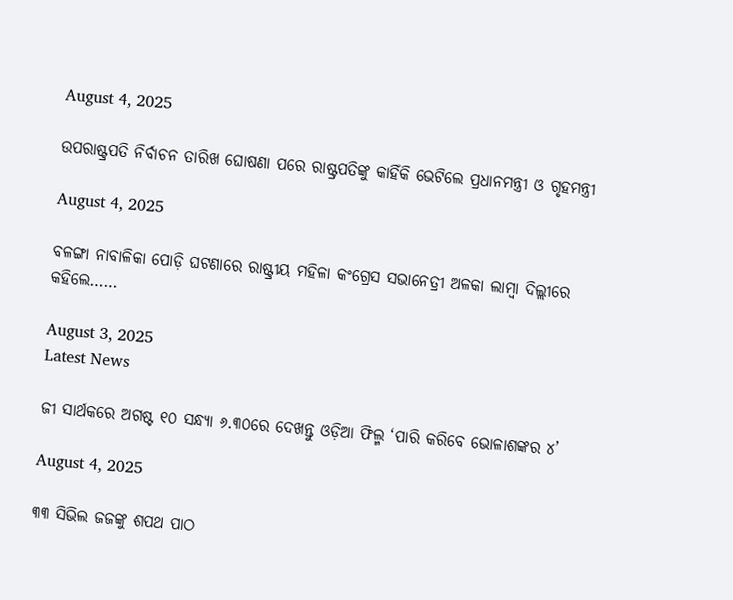August 4, 2025

ଉପରାଷ୍ଟ୍ରପତି ନିର୍ବାଚନ ତାରିଖ ଘୋଷଣା ପରେ ରାଷ୍ଟ୍ରପତିଙ୍କୁ କାହିଁକି ଭେଟିଲେ ପ୍ରଧାନମନ୍ତ୍ରୀ ଓ ଗୃହମନ୍ତ୍ରୀ

August 4, 2025

ବଳଙ୍ଗା ନାବାଳିକା ପୋଡ଼ି ଘଟଣାରେ ରାଷ୍ଟ୍ରୀୟ ମହିଳା କଂଗ୍ରେସ ସଭାନେତ୍ରୀ ଅଳକା ଲାମ୍ବା ଦିଲ୍ଲୀରେ କହିଲେ……

August 3, 2025
Latest News

ଜୀ ସାର୍ଥକରେ ଅଗଷ୍ଟ ୧୦ ସନ୍ଧ୍ୟା ୬.୩୦ରେ ଦେଖନ୍ତୁ ଓଡ଼ିଆ ଫିଲ୍ମ ‘ପାରି କରିବେ ଭୋଳାଶଙ୍କର ୪’

August 4, 2025

୩୩ ସିଭିଲ ଜଜଙ୍କୁ ଶପଥ ପାଠ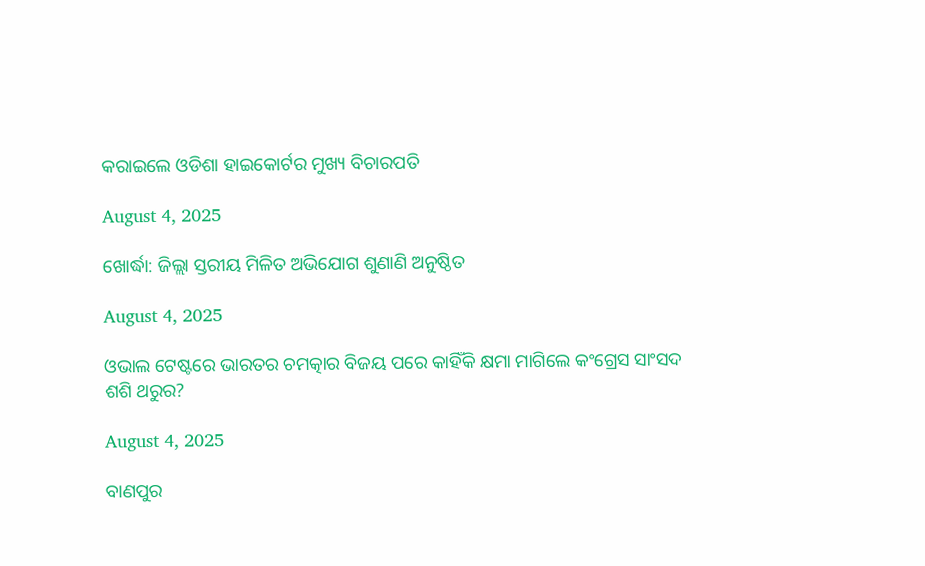କରାଇଲେ ଓଡିଶା ହାଇକୋର୍ଟର ମୁଖ୍ୟ ବିଚାରପତି

August 4, 2025

ଖୋର୍ଦ୍ଧା: ଜିଲ୍ଲା ସ୍ତରୀୟ ମିଳିତ ଅଭିଯୋଗ ଶୁଣାଣି ଅନୁଷ୍ଠିତ

August 4, 2025

ଓଭାଲ ଟେଷ୍ଟରେ ଭାରତର ଚମତ୍କାର ବିଜୟ ପରେ କାହିଁକି କ୍ଷମା ମାଗିଲେ କଂଗ୍ରେସ ସାଂସଦ ଶଶି ଥରୁର?

August 4, 2025

ବାଣପୁର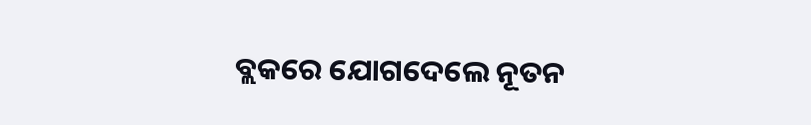ବ୍ଲକରେ ଯୋଗଦେଲେ ନୂତନ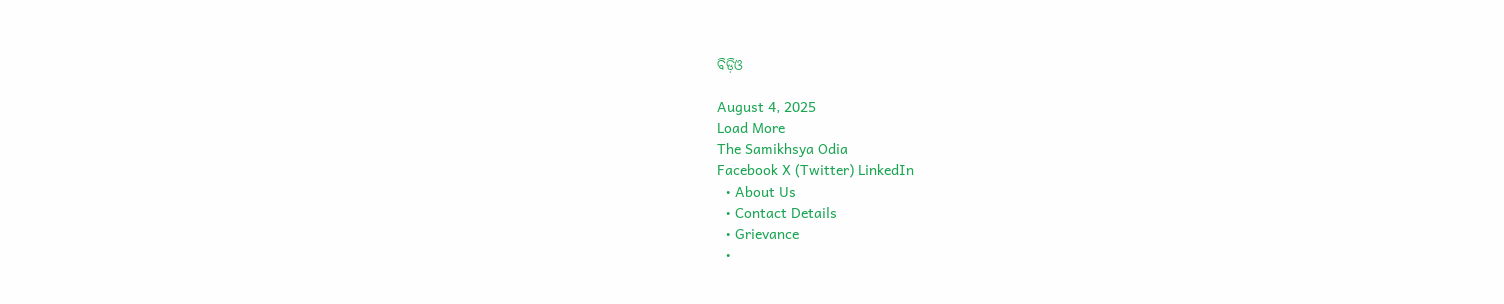ବିଡ଼ିଓ

August 4, 2025
Load More
The Samikhsya Odia
Facebook X (Twitter) LinkedIn
  • About Us
  • Contact Details
  • Grievance
  •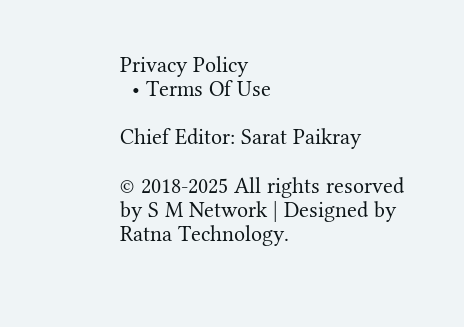Privacy Policy
  • Terms Of Use

Chief Editor: Sarat Paikray

© 2018-2025 All rights resorved by S M Network | Designed by Ratna Technology.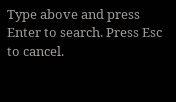Type above and press Enter to search. Press Esc to cancel.